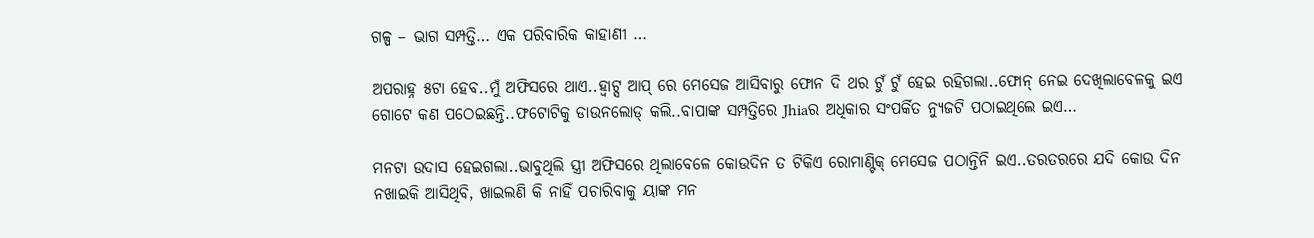ଗଳ୍ପ – ଭାଗ ସମ୍ପତ୍ତି… ଏକ ପରିବାରିକ କାହାଣୀ …

ଅପରାହ୍ନ ୫ଟା ହେବ..ମୁଁ ଅଫିସରେ ଥାଏ..ହ୍ବାଟ୍ସ ଆପ୍ ରେ ମେସେଜ ଆସିବାରୁ ଫୋନ ଦି ଥର ଟୁଁ ଟୁଁ ହେଇ ରହିଗଲା..ଫୋନ୍ ନେଇ ଦେଖିଲାବେଳକୁ ଇଏ ଗୋଟେ କଣ ପଠେଇଛନ୍ତି..ଫଟୋଟିକୁ ଡାଉନଲୋଡ୍ କଲି..ବାପାଙ୍କ ସମ୍ପତ୍ତିରେ Jhiaର ଅଧିକାର ସଂପର୍କିତ ନ୍ୟୁଜଟି ପଠାଇଥିଲେ ଇଏ…

ମନଟା ଉଦାସ ହେଇଗଲା..ଭାବୁଥିଲି ସ୍ତ୍ରୀ ଅଫିସରେ ଥିଲାବେଳେ କୋଉଦିନ ତ ଟିକିଏ ରୋମାଣ୍ଟିକ୍ ମେସେଜ ପଠାନ୍ତିନି ଇଏ..ତରତରରେ ଯଦି କୋଉ ଦିନ ନଖାଇକି ଆସିଥିବି, ଖାଇଲଣି କି ନାହିଁ ପଚାରିବାକୁ ୟାଙ୍କ ମନ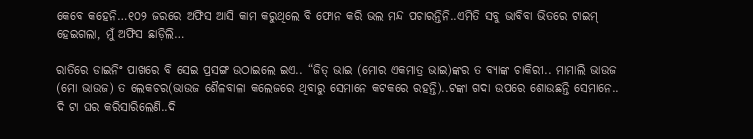କେବେ କହେନି…୧୦୨ ଜରରେ ଅଫିସ ଆସି କାମ କରୁଥିଲେ ବି ଫୋନ କରି ଭଲ ମନ୍ଦ ପଚାରନ୍ତିନି..ଏମିତି ସବୁ ଭାବିବା ଭିତରେ ଟାଇମ୍ ହେଇଗଲା, ମୁଁ ଅଫିସ ଛାଡ଼ିଲି…

ରାତିରେ ଡାଇନିଂ ପାଖରେ ବି ସେଇ ପ୍ରସଙ୍ଗ ଉଠାଇଲେ ଇଏ.. “ଜିତ୍ ଭାଇ (ମୋର ଏକମାତ୍ର ଭାଇ)ଙ୍କର ତ ବ୍ୟାଙ୍କ ଚାକିରୀ.. ମାମାଲି ଭାଉଜ (ମୋ ଭାଉଜ) ତ ଲେକଚର(ଭାଉଜ ଶୈଳବାଳା କଲେଜରେ ଥିବାରୁ ସେମାନେ କଟକରେ ରହନ୍ତି)..ଟଙ୍କା ଗଦା ଉପରେ ଶୋଉଛନ୍ତି ସେମାନେ.. ଦି ଟା ଘର କରିସାରିଲେଣି..ଦି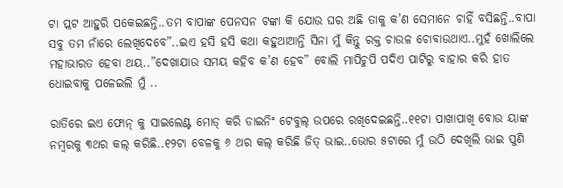ଟା ପ୍ଲଟ ଆହୁରି ପକେଇଛନ୍ତି..ତମ ବାପାଙ୍କ ପେନସନ ଟଙ୍କା କି ଯୋଉ ଘର ଅଛି ତାକୁ କ’ଣ ସେମାନେ ଚାହିଁ ବସିଛନ୍ତି..ବାପା ସବୁ ତମ ନାଁରେ ଲେଖିଦେବେ”..ଇଏ ହସି ହସି କଥା କହୁଥାଆନ୍ତି ସିନା ମୁଁ କିନ୍ତୁ ରକ୍ତ ଚାଉଳ ଚୋବାଉଥାଏ..ମୁହଁ ଖୋଲିଲେ ମହାଭାରତ ହେବା ଥୟ..”ଦେଖାଯାଉ ସମୟ କହିବ କ’ଣ ହେବ” ବୋଲି ମାପିଚୁପି ପଦିଏ ପାଟିରୁ ବାହାର କରି ହାତ ଧୋଇବାକୁ ପଳେଇଲି ମୁଁ ..

ରାତିରେ ଇଏ ଫୋନ୍ କୁ ସାଇଲେଣ୍ଟ ମୋଡ୍ କରି ଡାଇନିଂ ଟେବୁଲ୍ ଉପରେ ରଖିଦେଇଛନ୍ତି..୧୧ଟା ପାଖାପାଖି ବୋଉ ୟାଙ୍କ ନମ୍ବରକୁ ୩ଥର କଲ୍ କରିଛି..୧୨ଟା ବେଳକୁ ୬ ଥର କଲ୍ କରିଛି ଜିତ୍ ଭାଇ..ଭୋର ୫ଟାରେ ମୁଁ ଉଠି ଦେଖିଲି ଭାଇ ପୁଣି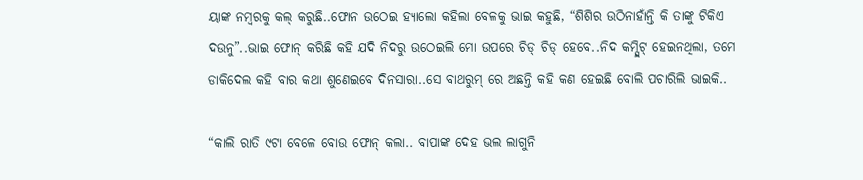ୟାଙ୍କ ନମ୍ବରକୁ କଲ୍ କରୁଛି..ଫୋନ ଉଠେଇ ହ୍ୟାଲୋ କହିଲା ବେଳକୁ ଭାଇ କହୁଛି, “ଶିଶିର ଉଠିନାହାଁନ୍ତି କି ତାଙ୍କୁ ଟିକିଏ ଦଉନୁ”..ଭାଇ ଫୋନ୍ କରିଛି କହି ଯଦି ନିଦରୁ ଉଠେଇଲି ମୋ ଉପରେ ଚିଡ୍ ଚିଡ୍ ହେବେ..ନିଦ କମ୍ପ୍ଲିଟ୍ ହେଇନଥିଲା, ତମେ ଡାକିଦେଲ କହି ବାର କଥା ଶୁଣେଇବେ ଦିନସାରା..ସେ ବାଥରୁମ୍ ରେ ଅଛନ୍ତି କହି କଣ ହେଇଛି ବୋଲି ପଚାରିଲି ଭାଇକି..

“କାଲି ରାତି ୯ଟା ବେଳେ ବୋଉ ଫୋନ୍ କଲା.. ବାପାଙ୍କ ଦେହ ଭଲ ଲାଗୁନି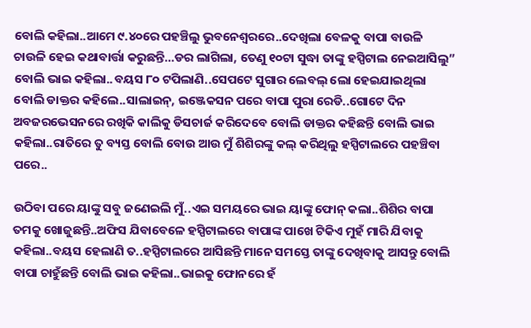ବୋଲି କହିଲା..ଆମେ ୯.୪୦ରେ ପହଞ୍ଚିଲୁ ଭୁବନେଶ୍ବରରେ..ଦେଖିଲା ବେଳକୁ ବାପା ବାଉଳି ଚାଉଳି ହେଇ କଥାବାର୍ତ୍ତା କରୁଛନ୍ତି…ଡର ଲାଗିଲା, ତେଣୁ ୧୦ଟା ସୁଦ୍ଧା ତାଙ୍କୁ ହସ୍ପିଟାଲ ନେଇଆସିଲୁ” ବୋଲି ଭାଇ କହିଲା..ବୟସ ୮୦ ଟପିଲାଣି..ସେପଟେ ସୁଗାର ଲେବଲ୍ ଲୋ ହେଇଯାଇଥିଲା ବୋଲି ଡାକ୍ତର କହିଲେ..ସାଲାଇନ୍, ଇଞ୍ଜେକସନ ପରେ ବାପା ପୁରା ରେଡି..ଗୋଟେ ଦିନ ଅବଜରଭେସନରେ ରଖିକି କାଲିକୁ ଡିସଚାର୍ଜ କରିଦେବେ ବୋଲି ଡାକ୍ତର କହିଛନ୍ତି ବୋଲି ଭାଇ କହିଲା..ରାତିରେ ତୁ ବ୍ୟସ୍ତ ବୋଲି ବୋଉ ଆଉ ମୁଁ ଶିଶିରଙ୍କୁ କଲ୍ କରିଥିଲୁ ହସ୍ପିଟାଲରେ ପହଞ୍ଚିବା ପରେ..

ଉଠିବା ପରେ ୟାଙ୍କୁ ସବୁ ଜଣେଇଲି ମୁଁ..ଏଇ ସମୟରେ ଭାଇ ୟାଙ୍କୁ ଫୋନ୍ କଲା..ଶିଶିର ବାପା ତମକୁ ଖୋଜୁଛନ୍ତି..ଅଫିସ ଯିବାବେଳେ ହସ୍ପିଟାଲରେ ବାପାଙ୍କ ପାଖେ ଟିକିଏ ମୁହଁ ମାରି ଯିବାକୁ କହିଲା..ବୟସ ହେଲାଣି ତ..ହସ୍ପିଟାଲରେ ଆସିଛନ୍ତି ମାନେ ସମସ୍ତେ ତାଙ୍କୁ ଦେଖିବାକୁ ଆସନ୍ତୁ ବୋଲି ବାପା ଚାହୁଁଛନ୍ତି ବୋଲି ଭାଇ କହିଲା..ଭାଇକୁ ଫୋନରେ ହଁ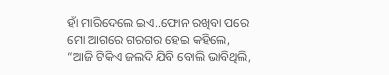ହାଁ ମାରିଦେଲେ ଇଏ..ଫୋନ ରଖିବା ପରେ ମୋ ଆଗରେ ଗରଗର ହେଇ କହିଲେ, “ଆଜି ଟିକିଏ ଜଲଦି ଯିବି ବୋଲି ଭାବିଥିଲି,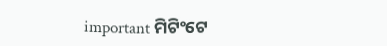important ମିଟିଂଟେ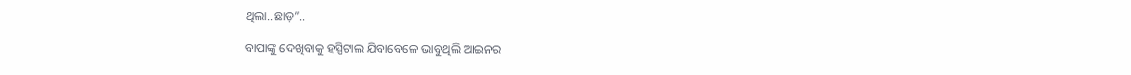ଥିଲା..ଛାଡ଼”..

ବାପାଙ୍କୁ ଦେଖିବାକୁ ହସ୍ପିଟାଲ ଯିବାବେଳେ ଭାବୁଥିଲି ଆଇନର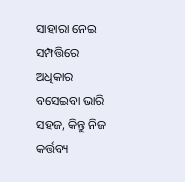ସାହାରା ନେଇ ସମ୍ପତ୍ତିରେ ଅଧିକାର ବସେଇବା ଭାରି ସହଜ, କିନ୍ତୁ ନିଜ କର୍ତ୍ତବ୍ୟ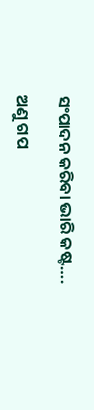ସଂପାଦନ କରିବା ଭାରି କଷ୍ଟ….

ଅଣୁ ଗପ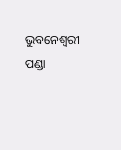ଭୁବନେଶ୍ଵରୀ ପଣ୍ଡା